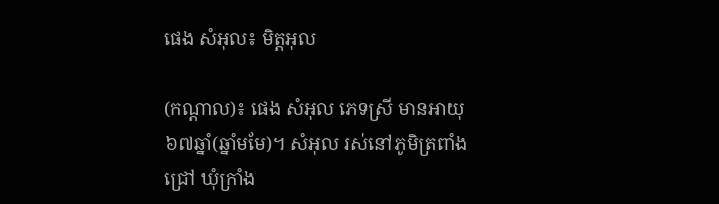ផេង សំអុល៖ មិត្តអុល

(កណ្ដាល)៖ ផេង សំអុល ភេទស្រី មានអាយុ ៦៧ឆ្នាំ(ឆ្នាំមមែ)។ សំអុល រស់នៅភូមិត្រពាំងជ្រៅ ឃុំក្រាំង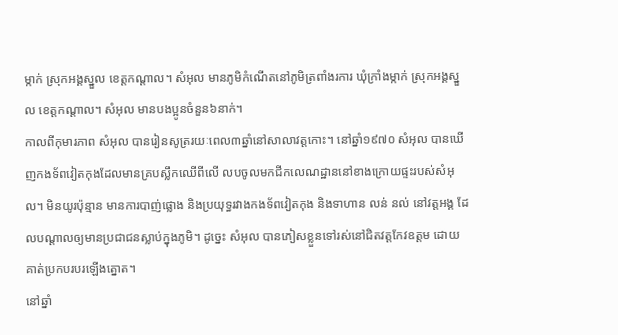ម្កាក់ ស្រុកអង្គស្នួល ខេត្តកណ្ដាល។ សំអុល មានភូមិកំណើតនៅភូមិត្រពាំងរការ ឃុំក្រាំងម្កាក់ ស្រុកអង្គស្នួល ខេត្តកណ្ដាល។ សំអុល មានបងប្អូនចំនួន៦នាក់។
កាលពីកុមារភាព សំអុល បានរៀនសូត្ររយៈពេល៣ឆ្នាំនៅសាលាវត្តកោះ។ នៅឆ្នាំ១៩៧០ សំអុល បានឃើញកងទ័ពវៀតកុងដែលមានគ្របស្លឹកឈើពីលើ លបចូលមកជីកលេណដ្ឋាននៅខាងក្រោយផ្ទះរបស់សំអុល។ មិនយូរប៉ុន្មាន មានការបាញ់ផ្លោង និងប្រយុទ្ធរវាងកងទ័ពវៀតកុង និងទាហាន លន់ នល់ នៅវត្តអង្គ ដែលបណ្ដាលឲ្យមានប្រជាជនស្លាប់ក្នុងភូមិ។ ដូច្នេះ សំអុល បានភៀសខ្លួនទៅរស់នៅជិតវត្តកែវឧត្តម ដោយគាត់ប្រកបរបរឡើងត្នោត។
នៅឆ្នាំ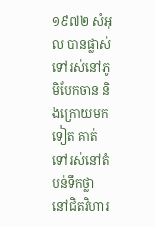១៩៧២ សំអុល បានផ្លាស់ទៅរស់នៅភូមិបែកចាន និងក្រោយមកទៀត គាត់ទៅរស់នៅតំបន់ទឹកថ្លា នៅជិតវិហារ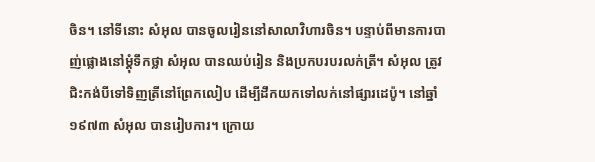ចិន។ នៅទីនោះ សំអុល បានចូលរៀននៅសាលាវិហារចិន។ បន្ទាប់ពីមានការបាញ់ផ្លោងនៅម្តុំទឹកថ្លា សំអុល បានឈប់រៀន និងប្រកបរបរលក់ត្រី។ សំអុល ត្រូវជិះកង់បីទៅទិញត្រីនៅព្រែកលៀប ដើម្បីដឹកយកទៅលក់នៅផ្សារដេប៉ូ។ នៅឆ្នាំ១៩៧៣ សំអុល បានរៀបការ។ ក្រោយ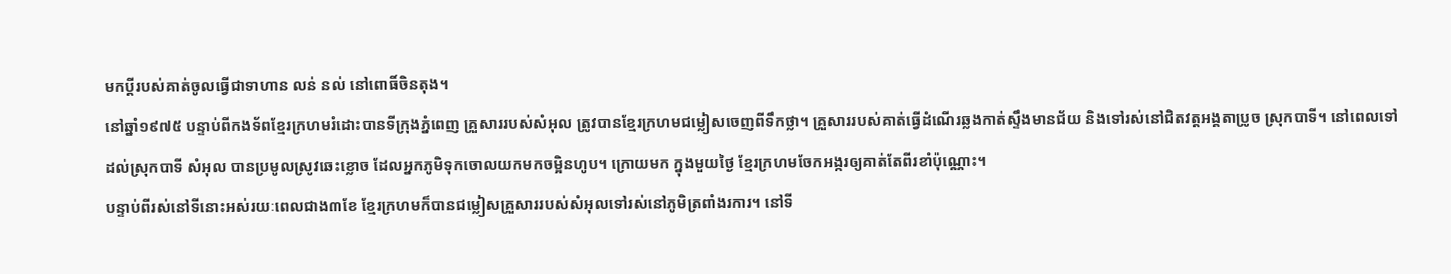មកប្តីរបស់គាត់ចូលធ្វើជាទាហាន លន់ នល់ នៅពោធិ៍ចិនតុង។
នៅឆ្នាំ១៩៧៥ បន្ទាប់ពីកងទ័ពខ្មែរក្រហមរំដោះបានទីក្រុងភ្នំពេញ គ្រួសាររបស់សំអុល ត្រូវបានខ្មែរក្រហមជម្លៀសចេញពីទឹកថ្លា។ គ្រួសាររបស់គាត់ធ្វើដំណើរឆ្លងកាត់ស្ទឹងមានជ័យ និងទៅរស់នៅជិតវត្តអង្គតាប្រូច ស្រុកបាទី។ នៅពេលទៅដល់ស្រុកបាទី សំអុល បានប្រមូលស្រូវឆេះខ្លោច ដែលអ្នកភូមិទុកចោលយកមកចម្អិនហូប។ ក្រោយមក ក្នុងមួយថ្ងៃ ខ្មែរក្រហមចែកអង្ករឲ្យគាត់តែពីរខាំប៉ុណ្ណោះ។
បន្ទាប់ពីរស់នៅទីនោះអស់រយៈពេលជាង៣ខែ ខ្មែរក្រហមក៏បានជម្លៀសគ្រួសាររបស់សំអុលទៅរស់នៅភូមិត្រពាំងរការ។ នៅទី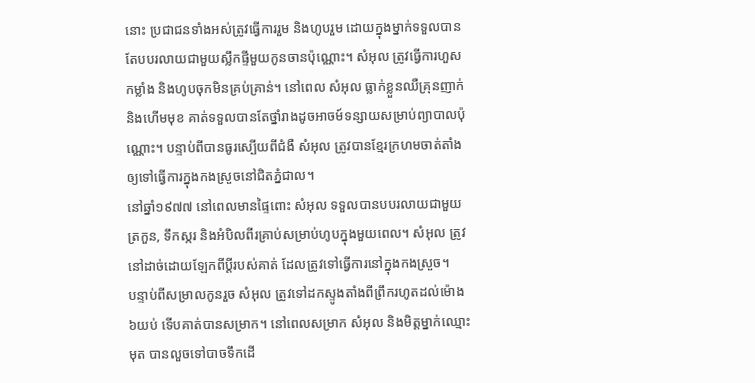នោះ ប្រជាជនទាំងអស់ត្រូវធ្វើការរួម និងហូបរួម ដោយក្នុងម្នាក់ទទួលបានតែបបរលាយជាមួយស្លឹកផ្ទីមួយកូនចានប៉ុណ្ណោះ។ សំអុល ត្រូវធ្វើការហួសកម្លាំង និងហូបចុកមិនគ្រប់គ្រាន់។ នៅពេល សំអុល ធ្លាក់ខ្លួនឈឺគ្រុនញាក់ និងហើមមុខ គាត់ទទួលបានតែថ្នាំរាងដូចអាចម៍ទន្សាយសម្រាប់ព្យាបាលប៉ុណ្ណោះ។ បន្ទាប់ពីបានធូរស្បើយពីជំងឺ សំអុល ត្រូវបានខ្មែរក្រហមចាត់តាំងឲ្យទៅធ្វើការក្នុងកងស្រួចនៅជិតភ្នំជាល។
នៅឆ្នាំ១៩៧៧ នៅពេលមានផ្ទៃពោះ សំអុល ទទួលបានបបរលាយជាមួយត្រកួន, ទឹកស្ករ និងអំបិលពីរគ្រាប់សម្រាប់ហូបក្នុងមួយពេល។ សំអុល ត្រូវនៅដាច់ដោយឡែកពីប្តីរបស់គាត់ ដែលត្រូវទៅធ្វើការនៅក្នុងកងស្រួច។
បន្ទាប់ពីសម្រាលកូនរួច សំអុល ត្រូវទៅដកស្ទូងតាំងពីព្រឹករហូតដល់ម៉ោង៦យប់ ទើបគាត់បានសម្រាក។ នៅពេលសម្រាក សំអុល និងមិត្តម្នាក់ឈ្មោះ មុត បានលួចទៅបាចទឹកដើ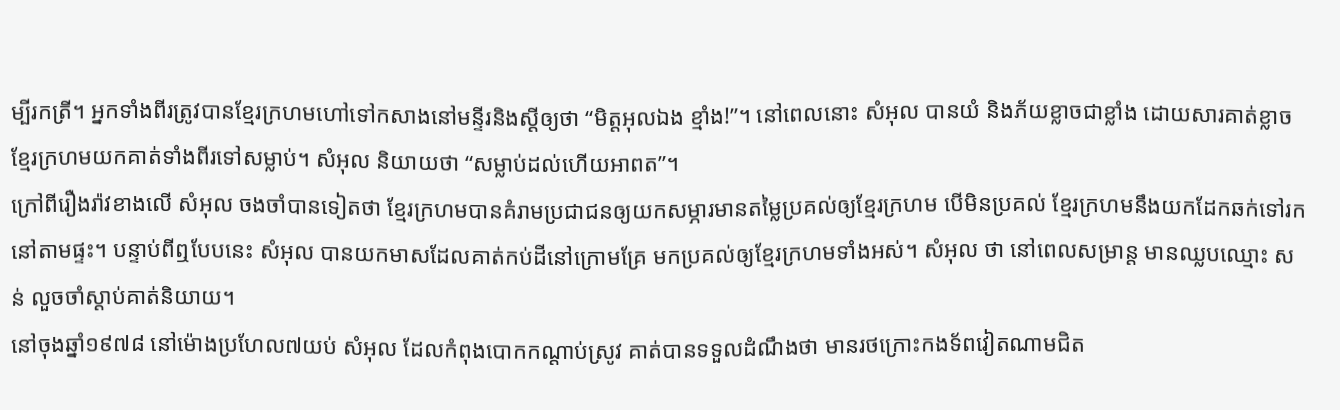ម្បីរកត្រី។ អ្នកទាំងពីរត្រូវបានខ្មែរក្រហមហៅទៅកសាងនៅមន្ទីរនិងស្តីឲ្យថា “មិត្តអុលឯង ខ្មាំង!”។ នៅពេលនោះ សំអុល បានយំ និងភ័យខ្លាចជាខ្លាំង ដោយសារគាត់ខ្លាចខ្មែរក្រហមយកគាត់ទាំងពីរទៅសម្លាប់។ សំអុល និយាយថា “សម្លាប់ដល់ហើយអាពត”។
ក្រៅពីរឿងរ៉ាវខាងលើ សំអុល ចងចាំបានទៀតថា ខ្មែរក្រហមបានគំរាមប្រជាជនឲ្យយកសម្ភារមានតម្លៃប្រគល់ឲ្យខ្មែរក្រហម បើមិនប្រគល់ ខ្មែរក្រហមនឹងយកដែកឆក់ទៅរកនៅតាមផ្ទះ។ បន្ទាប់ពីឮបែបនេះ សំអុល បានយកមាសដែលគាត់កប់ដីនៅក្រោមគ្រែ មកប្រគល់ឲ្យខ្មែរក្រហមទាំងអស់។ សំអុល ថា នៅពេលសម្រាន្ត មានឈ្លបឈ្មោះ សន់ លួចចាំស្ដាប់គាត់និយាយ។
នៅចុងឆ្នាំ១៩៧៨ នៅម៉ោងប្រហែល៧យប់ សំអុល ដែលកំពុងបោកកណ្ដាប់ស្រូវ គាត់បានទទួលដំណឹងថា មានរថក្រោះកងទ័ពវៀតណាមជិត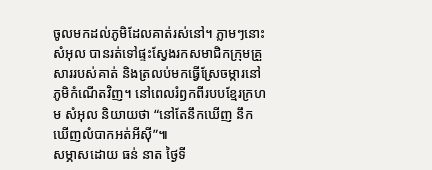ចូលមកដល់ភូមិដែលគាត់រស់នៅ។ ភ្លាមៗនោះ សំអុល បានរត់ទៅផ្ទះស្វែងរកសមាជិកក្រុមគ្រួសាររបស់គាត់ និងត្រលប់មកធ្វើស្រែចម្ការនៅភូមិកំណើតវិញ។ នៅពេលរំឭកពីរបបខ្មែរក្រហម សំអុល និយាយថា “នៅតែនឹកឃើញ នឹកឃើញលំបាកអត់អីស៊ី”៕
សម្ភាសដោយ ធន់ នាត ថ្ងៃទី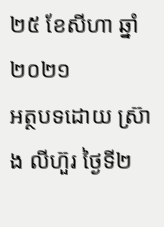២៥ ខែសីហា ឆ្នាំ២០២១
អត្ថបទដោយ ស្រ៊ាង លីហ៊ួរ ថ្ងៃទី២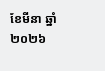ខែមីនា ឆ្នាំ២០២៦